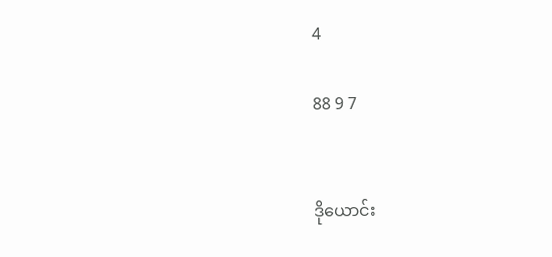4

88 9 7


ဒိုယောင်း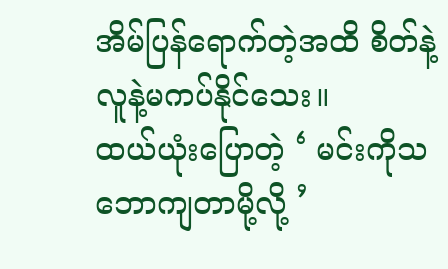အိမ်ပြန်ရောက်တဲ့အထိ စိတ်နဲ့လူနဲ့မကပ်နိုင်သေး။
ထယ်ယုံးပြောတဲ့ ‘ မင်းကိုသဘောကျတာမို့လို့ ’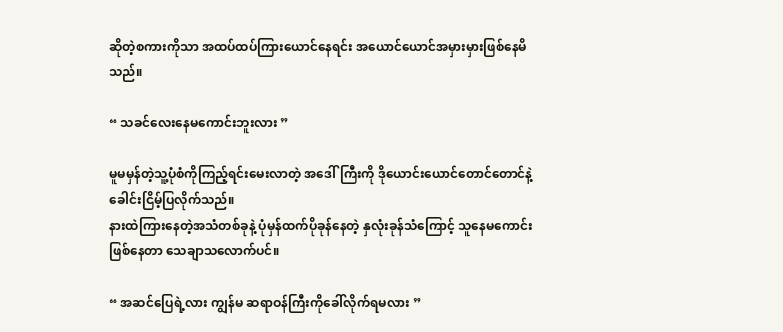ဆိုတဲ့စကားကိုသာ အထပ်ထပ်ကြားယောင်နေရင်း အယောင်ယောင်အမှားမှားဖြစ်နေမိသည်။

“ သခင်လေးနေမကောင်းဘူးလား ”

မူမမှန်တဲ့သူ့ပုံစံကိုကြည့်ရင်းမေးလာတဲ့ အဒေါ်ကြီးကို ဒိုယောင်းယောင်တောင်တောင်နဲ့ခေါင်းငြိမ့်ပြလိုက်သည်။
နားထဲကြားနေတဲ့အသံတစ်ခုနဲ့ ပုံမှန်ထက်ပိုခုန်နေတဲ့ နှလုံးခုန်သံကြောင့် သူနေမကောင်းဖြစ်နေတာ သေချာသလောက်ပင်။

“ အဆင်ပြေရဲ့လား ကျွန်မ ဆရာဝန်ကြီးကိုခေါ်လိုက်ရမလား ”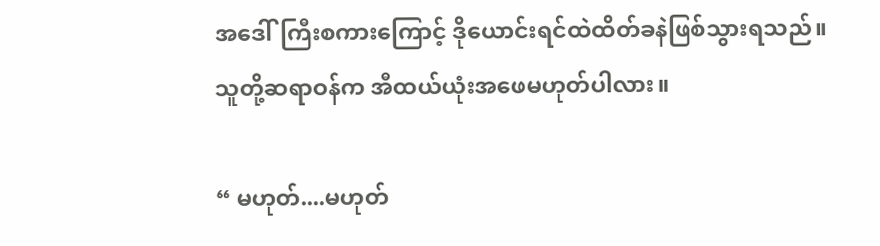အဒေါ်ကြီးစကားကြောင့် ဒိုယောင်းရင်ထဲထိတ်ခနဲဖြစ်သွားရသည်။
သူတို့ဆရာဝန်က အီထယ်ယုံးအဖေမဟုတ်ပါလား။

“ မဟုတ်....မဟုတ်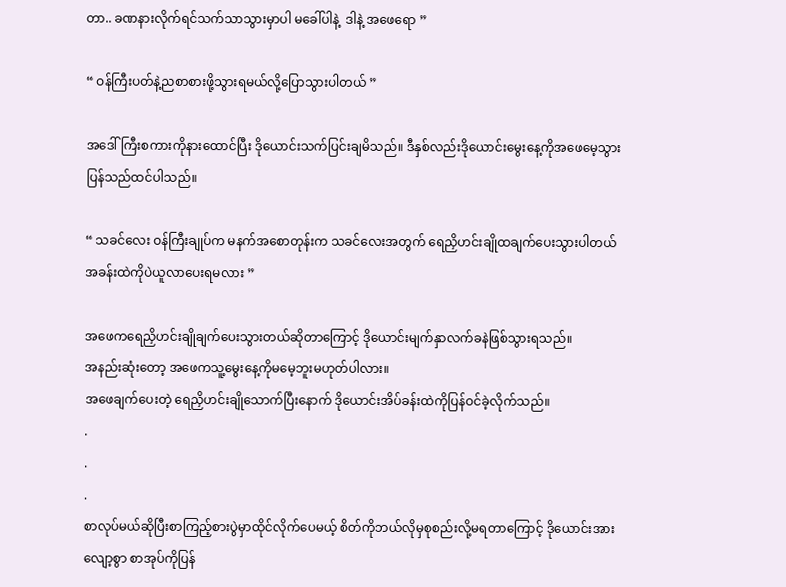တာ.. ခဏနားလိုက်ရင်သက်သာသွားမှာပါ မခေါ်ပါနဲ့  ဒါနဲ့ အဖေရော ”

“ ဝန်ကြီးပတ်နဲ့ညစာစားဖို့သွားရမယ်လို့ပြောသွားပါတယ် ”

အဒေါ်ကြီးစကားကိုနားထောင်ပြီး ဒိုယောင်းသက်ပြင်းချမိသည်။ ဒီနှစ်လည်းဒိုယောင်းမွေးနေ့ကိုအဖေမေ့သွားပြန်သည်ထင်ပါသည်။

“ သခင်လေး ဝန်ကြီးချုပ်က မနက်အစောတုန်းက သခင်လေးအတွက် ရေညှိဟင်းချိုထချက်ပေးသွားပါတယ်
အခန်းထဲကိုပဲယူလာပေးရမလား ”

အဖေက‌ရေညှိဟင်းချိုချက်ပေးသွားတယ်ဆိုတာကြောင့် ဒိုယောင်းမျက်နှာလက်ခနဲဖြစ်သွားရသည်။
အနည်းဆုံးတော့ အဖေကသူ့မွေးနေ့ကိုမမေ့ဘူးမဟုတ်ပါလား။
အဖေချက်ပေးတဲ့ ရေညှိဟင်းချိုသောက်ပြီးနောက် ဒိုယောင်းအိပ်ခန်းထဲကိုပြန်ဝင်ခဲ့လိုက်သည်။
.
.
.
စာလုပ်မယ်ဆိုပြီးစာကြည့်စားပွဲမှာထိုင်လိုက်ပေမယ့် စိတ်ကိုဘယ်လိုမှစုစည်းလို့မရတာကြောင့် ဒိုယောင်းအားလျော့စွာ စာအုပ်ကိုပြန်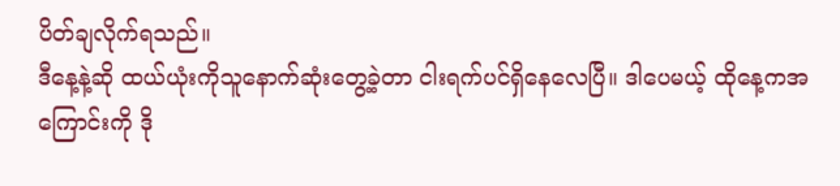ပိတ်ချလိုက်ရသည်။
ဒီနေ့နဲ့ဆို ထယ်ယုံးကိုသူနောက်ဆုံးတွေ့ခဲ့တာ ငါးရက်ပင်ရှိနေလေပြီ။ ဒါပေမယ့် ထိုနေ့ကအကြောင်းကို ဒို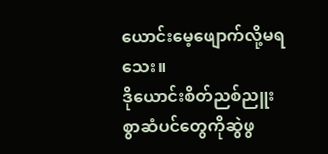ယောင်းမေ့ဖျောက်လို့မရသေး။
ဒိုယောင်းစိတ်ညစ်ညူးစွာဆံပင်တွေကိုဆွဲဖွ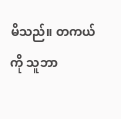မိသည်။ တကယ်ကို သူဘာ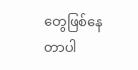တွေဖြစ်နေတာပါ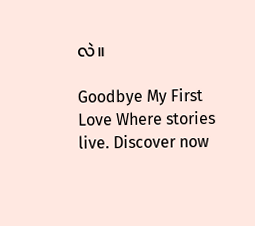လဲ။

Goodbye My First Love Where stories live. Discover now